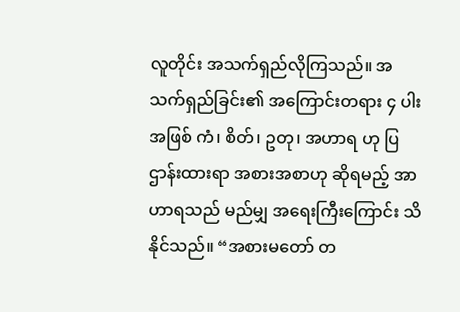လူတိုင်း အသက်ရှည်လိုကြသည်။ အသက်ရှည်ခြင်း၏ အကြောင်းတရား ၄ ပါး အဖြစ် ကံ၊ စိတ်၊ ဥတု၊ အဟာရ ဟု ပြဌာန်းထားရာ အစားအစာဟု ဆိုရမည့် အာဟာရသည် မည်မျှ အရေးကြီးကြောင်း သိနိုင်သည်။ “အစားမတော် တ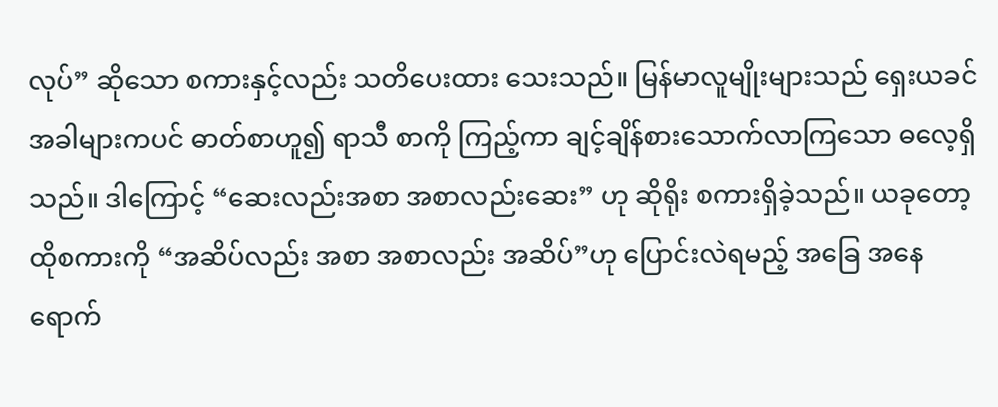လုပ်” ဆိုသော စကားနှင့်လည်း သတိပေးထား သေးသည်။ မြန်မာလူမျိုးများသည် ရှေးယခင်အခါများကပင် ဓာတ်စာဟူ၍ ရာသီ စာကို ကြည့်ကာ ချင့်ချိန်စားသောက်လာကြသော ဓလေ့ရှိသည်။ ဒါကြောင့် “ဆေးလည်းအစာ အစာလည်းဆေး” ဟု ဆိုရိုး စကားရှိခဲ့သည်။ ယခုတော့ ထိုစကားကို “အဆိပ်လည်း အစာ အစာလည်း အဆိပ်”ဟု ပြောင်းလဲရမည့် အခြေ အနေ ရောက်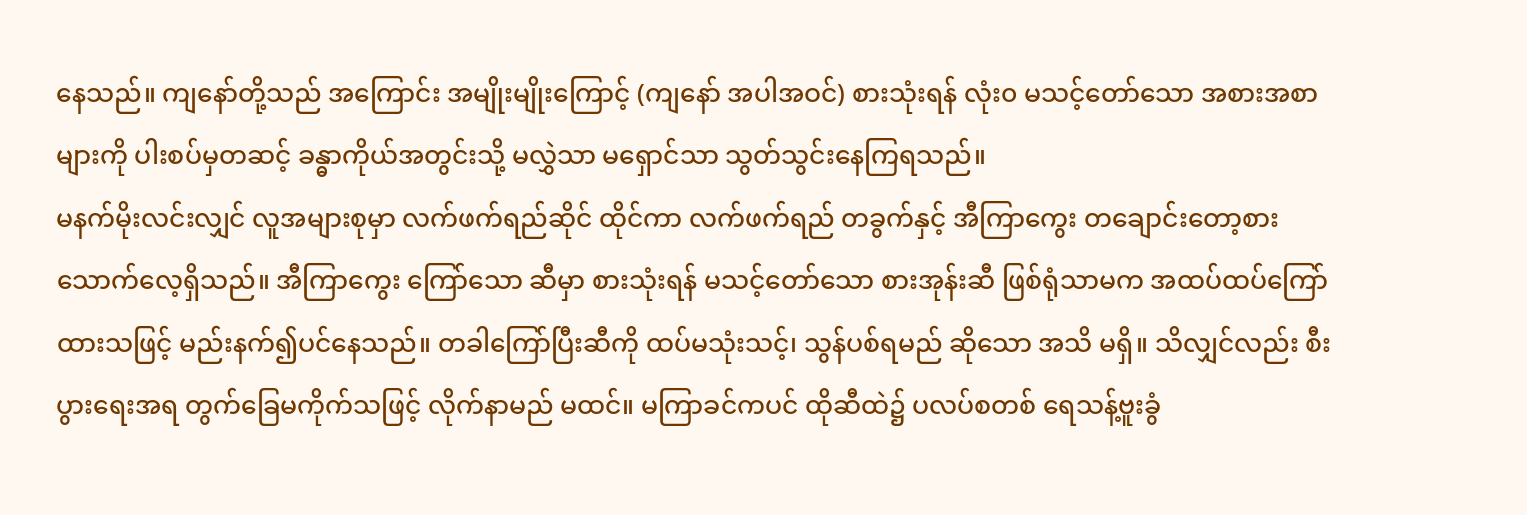နေသည်။ ကျနော်တို့သည် အကြောင်း အမျိုးမျိုးကြောင့် (ကျနော် အပါအဝင်) စားသုံးရန် လုံး၀ မသင့်တော်သော အစားအစာများကို ပါးစပ်မှတဆင့် ခန္ဓာကိုယ်အတွင်းသို့ မလွှဲသာ မရှောင်သာ သွတ်သွင်းနေကြရသည်။
မနက်မိုးလင်းလျှင် လူအများစုမှာ လက်ဖက်ရည်ဆိုင် ထိုင်ကာ လက်ဖက်ရည် တခွက်နှင့် အီကြာကွေး တချောင်းတော့စား သောက်လေ့ရှိသည်။ အီကြာကွေး ကြော်သော ဆီမှာ စားသုံးရန် မသင့်တော်သော စားအုန်းဆီ ဖြစ်ရုံသာမက အထပ်ထပ်ကြော်ထားသဖြင့် မည်းနက်၍ပင်နေသည်။ တခါကြော်ပြီးဆီကို ထပ်မသုံးသင့်၊ သွန်ပစ်ရမည် ဆိုသော အသိ မရှိ။ သိလျှင်လည်း စီးပွားရေးအရ တွက်ခြေမကိုက်သဖြင့် လိုက်နာမည် မထင်။ မကြာခင်ကပင် ထိုဆီထဲ၌ ပလပ်စတစ် ရေသန့်ဗူးခွံ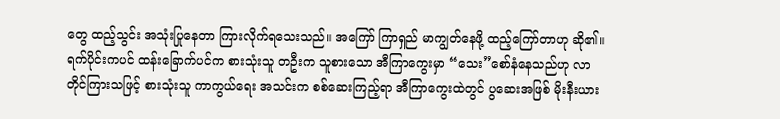တွေ ထည့်သွင်း အသုံးပြုနေတာ ကြားလိုက်ရသေးသည်။ အကြော် ကြာရှည် မာကျွတ်နေဖို့ ထည့်ကြော်တာဟု ဆို၏။
ရက်ပိုင်းကပင် ထန်းခြောက်ပင်က စားသုံးသူ တဦးက သူစားသော အီကြာကွေးမှာ “သေး”စော်နံနေသည်ဟု လာတိုင်ကြားသဖြင့် စားသုံးသူ ကာကွယ်ရေး အသင်းက စစ်ဆေးကြည့်ရာ အီကြာကွေးထဲတွင် ပွဆေးအဖြစ် မိုးနီးယား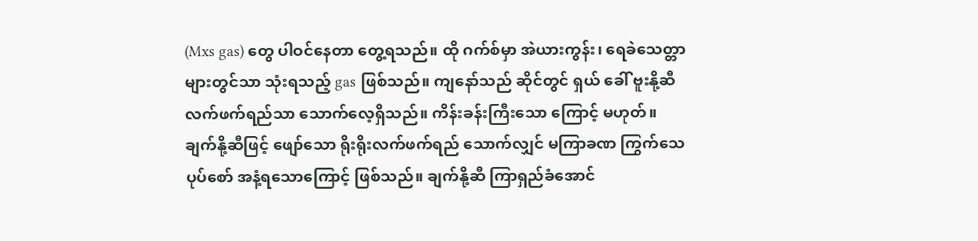(Mxs gas) တွေ ပါဝင်နေတာ တွေ့ရသည်။ ထို ဂက်စ်မှာ အဲယားကွန်း၊ ရေခဲသေတ္တာများတွင်သာ သုံးရသည့် gas ဖြစ်သည်။ ကျနော်သည် ဆိုင်တွင် ရှယ် ခေါ် ဗူးနို့ဆီ လက်ဖက်ရည်သာ သောက်လေ့ရှိသည်။ ကိန်းခန်းကြီးသော ကြောင့် မဟုတ်။ ချက်နို့ဆီဖြင့် ဖျော်သော ရိုးရိုးလက်ဖက်ရည် သောက်လျှင် မကြာခဏ ကြွက်သေပုပ်စော် အနံ့ရသောကြောင့် ဖြစ်သည်။ ချက်နို့ဆီ ကြာရှည်ခံအောင်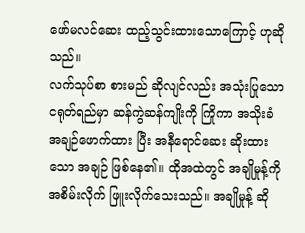ဖော်မလင်ဆေး ထည့်သွင်းထားသောကြောင့် ဟုဆိုသည်။
လက်သုပ်စာ စားမည် ဆိုလျင်လည်း အသုံးပြုသော ငရုတ်ရည်မှာ ဆန်ကွဲဆန်ကျိုးကို ကြိုကာ အသိုးခံ အချဉ်ဖောက်ထား ပြီး အနီရောင်ဆေး ဆိုးထားသော အချဉ် ဖြစ်နေ၏။ ထိုအထဲတွင် အချိုမှုန့်ကို အစိမ်းလိုက် ဖြူးလိုက်သေးသည်။ အချိုမှုန့် ဆို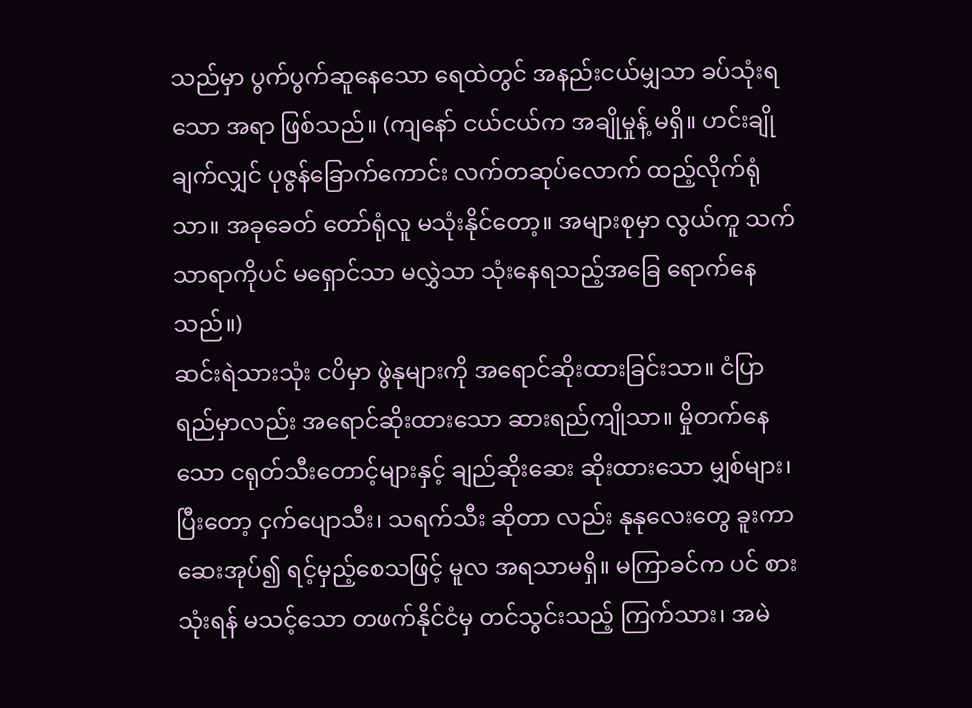သည်မှာ ပွက်ပွက်ဆူနေသော ရေထဲတွင် အနည်းငယ်မျှသာ ခပ်သုံးရသော အရာ ဖြစ်သည်။ (ကျနော် ငယ်ငယ်က အချိုမှုန့် မရှိ။ ဟင်းချိုချက်လျှင် ပုဇွန်ခြောက်ကောင်း လက်တဆုပ်လောက် ထည့်လိုက်ရုံသာ။ အခုခေတ် တော်ရုံလူ မသုံးနိုင်တော့။ အများစုမှာ လွယ်ကူ သက်သာရာကိုပင် မရှောင်သာ မလွှဲသာ သုံးနေရသည့်အခြေ ရောက်နေသည်။)
ဆင်းရဲသားသုံး ငပိမှာ ဖွဲနုများကို အရောင်ဆိုးထားခြင်းသာ။ ငံပြာရည်မှာလည်း အရောင်ဆိုးထားသော ဆားရည်ကျိုသာ။ မှိုတက်နေသော ငရုတ်သီးတောင့်များနှင့် ချည်ဆိုးဆေး ဆိုးထားသော မျှစ်များ၊ ပြီးတော့ ငှက်ပျောသီး၊ သရက်သီး ဆိုတာ လည်း နုနုလေးတွေ ခူးကာ ဆေးအုပ်၍ ရင့်မှည့်စေသဖြင့် မူလ အရသာမရှိ။ မကြာခင်က ပင် စားသုံးရန် မသင့်သော တဖက်နိုင်ငံမှ တင်သွင်းသည့် ကြက်သား၊ အမဲ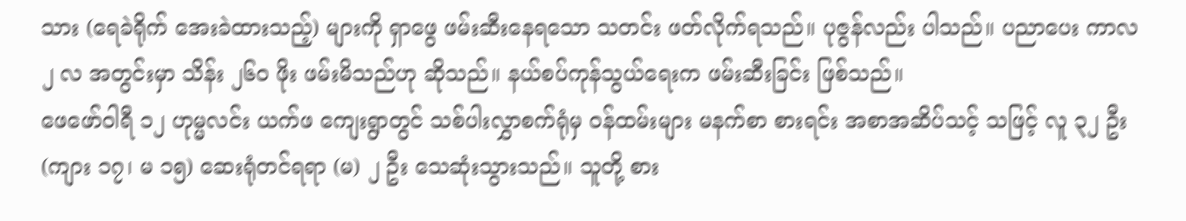သား (ရေခဲရိုက် အေးခဲထားသည့်) များကို ရှာဖွေ ဖမ်းဆီးနေရသော သတင်း ဖတ်လိုက်ရသည်။ ပုဇွန်လည်း ပါသည်။ ပညာပေး ကာလ ၂ လ အတွင်းမှာ သိန်း ၂၆၀ ဖိုး ဖမ်းမိသည်ဟု ဆိုသည်။ နယ်စပ်ကုန်သွယ်ရေးက ဖမ်းဆီးခြင်း ဖြစ်သည်။
ဖေဖော်ဝါရီ ၁၂ ဟုမ္မလင်း ယက်ဖ ကျေးရွာတွင် သစ်ပါးလွှာစက်ရုံမှ ဝန်ထမ်းများ မနက်စာ စားရင်း အစာအဆိပ်သင့် သဖြင့် လူ ၃၂ ဦး (ကျား ၁၇၊ မ ၁၅) ဆေးရုံတင်ရရာ (မ) ၂ ဦး သေဆုံးသွားသည်။ သူတို့ စား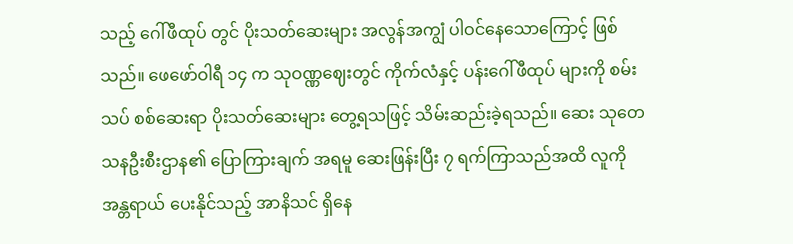သည့် ဂေါ်ဖီထုပ် တွင် ပိုးသတ်ဆေးများ အလွန်အကျွံ ပါဝင်နေသောကြောင့် ဖြစ်သည်။ ဖေဖော်ဝါရီ ၁၄ က သုဝဏ္ဏဈေးတွင် ကိုက်လံနှင့် ပန်းဂေါ်ဖီထုပ် များကို စမ်းသပ် စစ်ဆေးရာ ပိုးသတ်ဆေးများ တွေ့ရသဖြင့် သိမ်းဆည်းခဲ့ရသည်။ ဆေး သုတေသနဦးစီးဌာန၏ ပြောကြားချက် အရမူ ဆေးဖြန်းပြီး ၇ ရက်ကြာသည်အထိ လူကို အန္တရာယ် ပေးနိုင်သည့် အာနိသင် ရှိနေ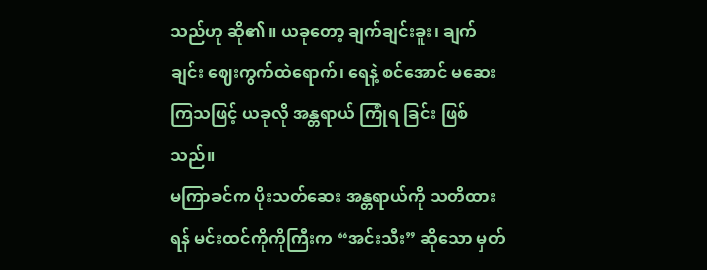သည်ဟု ဆို၏။ ယခုတော့ ချက်ချင်းခူး၊ ချက်ချင်း ဈေးကွက်ထဲရောက်၊ ရေနဲ့ စင်အောင် မဆေးကြသဖြင့် ယခုလို အန္တရာယ် ကြုံရ ခြင်း ဖြစ်သည်။
မကြာခင်က ပိုးသတ်ဆေး အန္တရာယ်ကို သတိထားရန် မင်းထင်ကိုကိုကြီးက “အင်းသီး” ဆိုသော မှတ်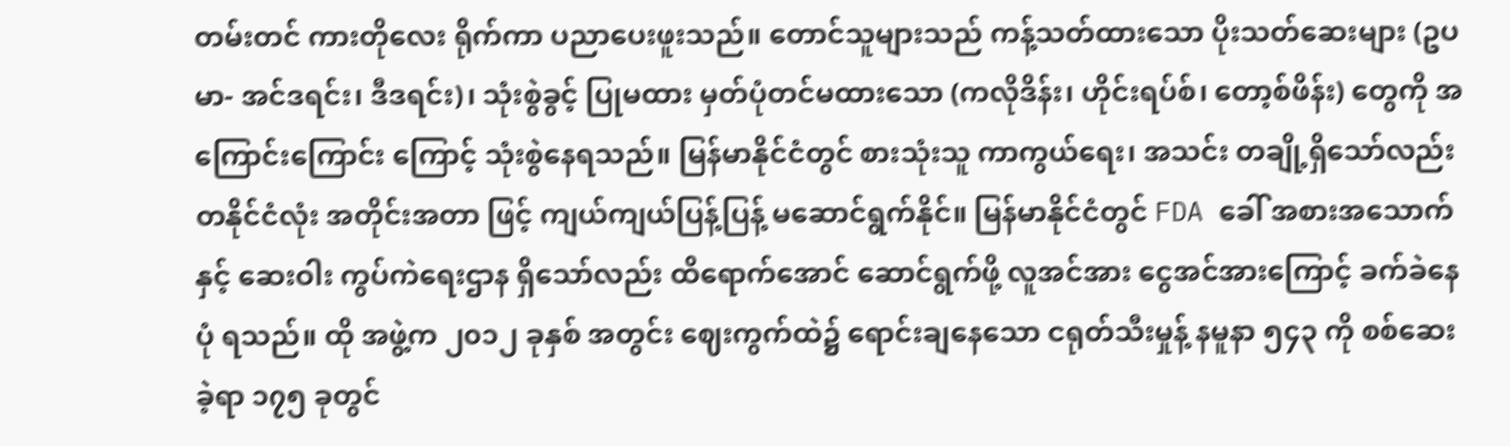တမ်းတင် ကားတိုလေး ရိုက်ကာ ပညာပေးဖူးသည်။ တောင်သူများသည် ကန့်သတ်ထားသော ပိုးသတ်ဆေးများ (ဥပမာ- အင်ဒရင်း၊ ဒီဒရင်း)၊ သုံးစွဲခွင့် ပြုမထား မှတ်ပုံတင်မထားသော (ကလိုဒိန်း၊ ဟိုင်းရပ်စ်၊ တော့စ်ဖိန်း) တွေကို အကြောင်းကြောင်း ကြောင့် သုံးစွဲနေရသည်။ မြန်မာနိုင်ငံတွင် စားသုံးသူ ကာကွယ်ရေး၊ အသင်း တချို့ရှိသော်လည်း တနိုင်ငံလုံး အတိုင်းအတာ ဖြင့် ကျယ်ကျယ်ပြန့်ပြန့် မဆောင်ရွက်နိုင်။ မြန်မာနိုင်ငံတွင် FDA ခေါ် အစားအသောက်နှင့် ဆေးဝါး ကွပ်ကဲရေးဌာန ရှိသော်လည်း ထိရောက်အောင် ဆောင်ရွက်ဖို့ လူအင်အား ငွေအင်အားကြောင့် ခက်ခဲနေပုံ ရသည်။ ထို အဖွဲ့က ၂၀၁၂ ခုနှစ် အတွင်း ဈေးကွက်ထဲ၌ ရောင်းချနေသော ငရုတ်သီးမှုန့် နမူနာ ၅၄၃ ကို စစ်ဆေးခဲ့ရာ ၁၇၅ ခုတွင်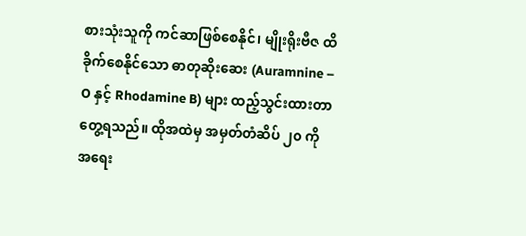စားသုံးသူကို ကင်ဆာဖြစ်စေနိုင်၊ မျိုးရိုးဗီဇ ထိခိုက်စေနိုင်သော ဓာတုဆိုးဆေး (Auramnine – O နှင့် Rhodamine B) များ ထည့်သွင်းထားတာ တွေ့ရသည်။ ထိုအထဲမှ အမှတ်တံဆိပ် ၂၀ ကို အရေး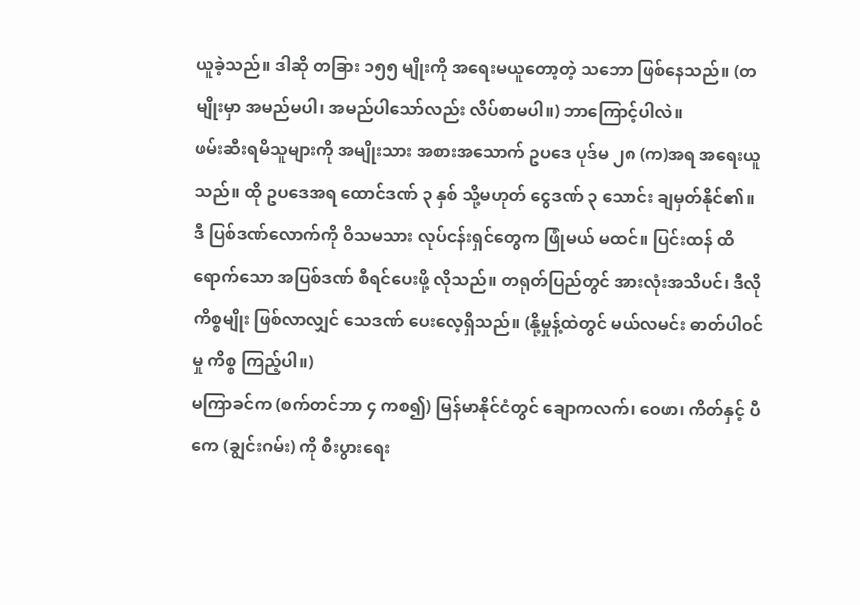ယူခဲ့သည်။ ဒါဆို တခြား ၁၅၅ မျိုးကို အရေးမယူတော့တဲ့ သဘော ဖြစ်နေသည်။ (တမျိုးမှာ အမည်မပါ၊ အမည်ပါသော်လည်း လိပ်စာမပါ။) ဘာကြောင့်ပါလဲ။
ဖမ်းဆီးရမိသူများကို အမျိုးသား အစားအသောက် ဥပဒေ ပုဒ်မ ၂၈ (က)အရ အရေးယူသည်။ ထို ဥပဒေအရ ထောင်ဒဏ် ၃ နှစ် သို့မဟုတ် ငွေဒဏ် ၃ သောင်း ချမှတ်နိုင်၏။ ဒီ ပြစ်ဒဏ်လောက်ကို ဝိသမသား လုပ်ငန်းရှင်တွေက ဖြုံမယ် မထင်။ ပြင်းထန် ထိရောက်သော အပြစ်ဒဏ် စီရင်ပေးဖို့ လိုသည်။ တရုတ်ပြည်တွင် အားလုံးအသိပင်၊ ဒီလို ကိစ္စမျိုး ဖြစ်လာလျှင် သေဒဏ် ပေးလေ့ရှိသည်။ (နို့မှုန့်ထဲတွင် မယ်လမင်း ဓာတ်ပါဝင်မှု ကိစ္စ ကြည့်ပါ။)
မကြာခင်က (စက်တင်ဘာ ၄ ကစ၍) မြန်မာနိုင်ငံတွင် ချောကလက်၊ ဝေဖာ၊ ကိတ်နှင့် ပီကေ (ချွင်းဂမ်း) ကို စီးပွားရေး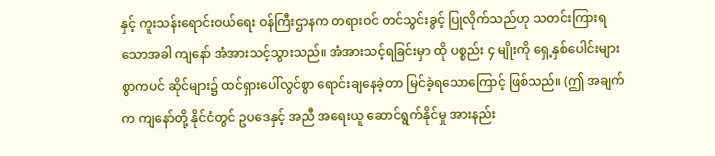နှင့် ကူးသန်းရောင်းဝယ်ရေး ဝန်ကြီးဌာနက တရားဝင် တင်သွင်းခွင့် ပြုလိုက်သည်ဟု သတင်းကြားရသောအခါ ကျနော် အံအားသင့်သွားသည်။ အံအားသင့်ရခြင်းမှာ ထို ပစ္စည်း ၄ မျိုးကို ရှေ့နှစ်ပေါင်းများစွာကပင် ဆိုင်များ၌ ထင်ရှားပေါ်လွင်စွာ ရောင်းချနေခဲ့တာ မြင်ခဲ့ရသောကြောင့် ဖြစ်သည်။ (ဤ အချက်က ကျနော်တို့ နိုင်ငံတွင် ဥပဒေနှင့် အညီ အရေးယူ ဆောင်ရွက်နိုင်မှု အားနည်း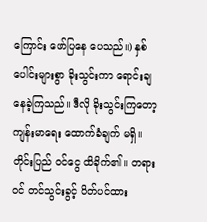ကြောင်း ဖော်ပြနေ ပေသည်။) နှစ်ပေါင်းများစွာ ခိုးသွင်းကာ ရောင်းချနေခဲ့ကြသည်။ ဒီလို ခိုးသွင်းကြတော့ ကျန်းမာရေး ထောက်ခံချက် မရှိ။ တိုင်းပြည် ဝင်ငွေ ထိခိုက်၏။ တရားဝင် တင်သွင်းခွင့် ပိတ်ပင်ထား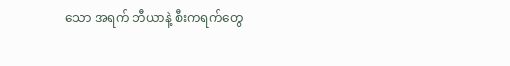သော အရက် ဘီယာနဲ့ စီးကရက်တွေ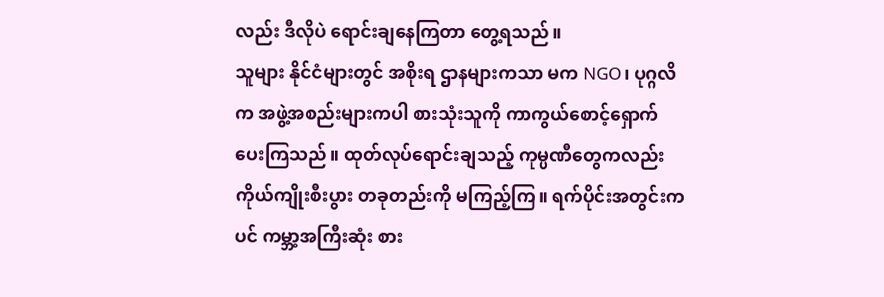လည်း ဒီလိုပဲ ရောင်းချနေကြတာ တွေ့ရသည်။
သူများ နိုင်ငံများတွင် အစိုးရ ဌာနများကသာ မက NGO၊ ပုဂ္ဂလိက အဖွဲ့အစည်းများကပါ စားသုံးသူကို ကာကွယ်စောင့်ရှောက် ပေးကြသည်။ ထုတ်လုပ်ရောင်းချသည့် ကုမ္ပဏီတွေကလည်း ကိုယ်ကျိုးစီးပွား တခုတည်းကို မကြည့်ကြ။ ရက်ပိုင်းအတွင်းကပင် ကမ္ဘာ့အကြီးဆုံး စား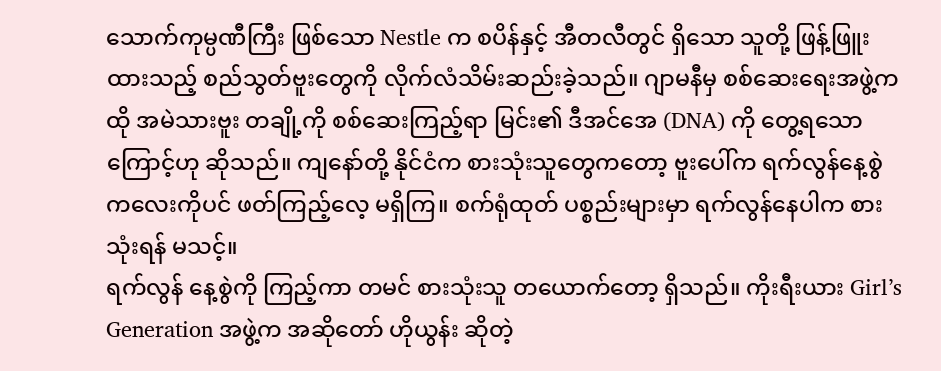သောက်ကုမ္ပဏီကြီး ဖြစ်သော Nestle က စပိန်နှင့် အီတလီတွင် ရှိသော သူတို့ ဖြန့်ဖြူးထားသည့် စည်သွတ်ဗူးတွေကို လိုက်လံသိမ်းဆည်းခဲ့သည်။ ဂျာမနီမှ စစ်ဆေးရေးအဖွဲ့က ထို အမဲသားဗူး တချို့ကို စစ်ဆေးကြည့်ရာ မြင်း၏ ဒီအင်အေ (DNA) ကို တွေ့ရသောကြောင့်ဟု ဆိုသည်။ ကျနော်တို့ နိုင်ငံက စားသုံးသူတွေကတော့ ဗူးပေါ်က ရက်လွန်နေ့စွဲကလေးကိုပင် ဖတ်ကြည့်လေ့ မရှိကြ။ စက်ရုံထုတ် ပစ္စည်းများမှာ ရက်လွန်နေပါက စားသုံးရန် မသင့်။
ရက်လွန် နေ့စွဲကို ကြည့်ကာ တမင် စားသုံးသူ တယောက်တော့ ရှိသည်။ ကိုးရီးယား Girl’s Generation အဖွဲ့က အဆိုတော် ဟိုယွန်း ဆိုတဲ့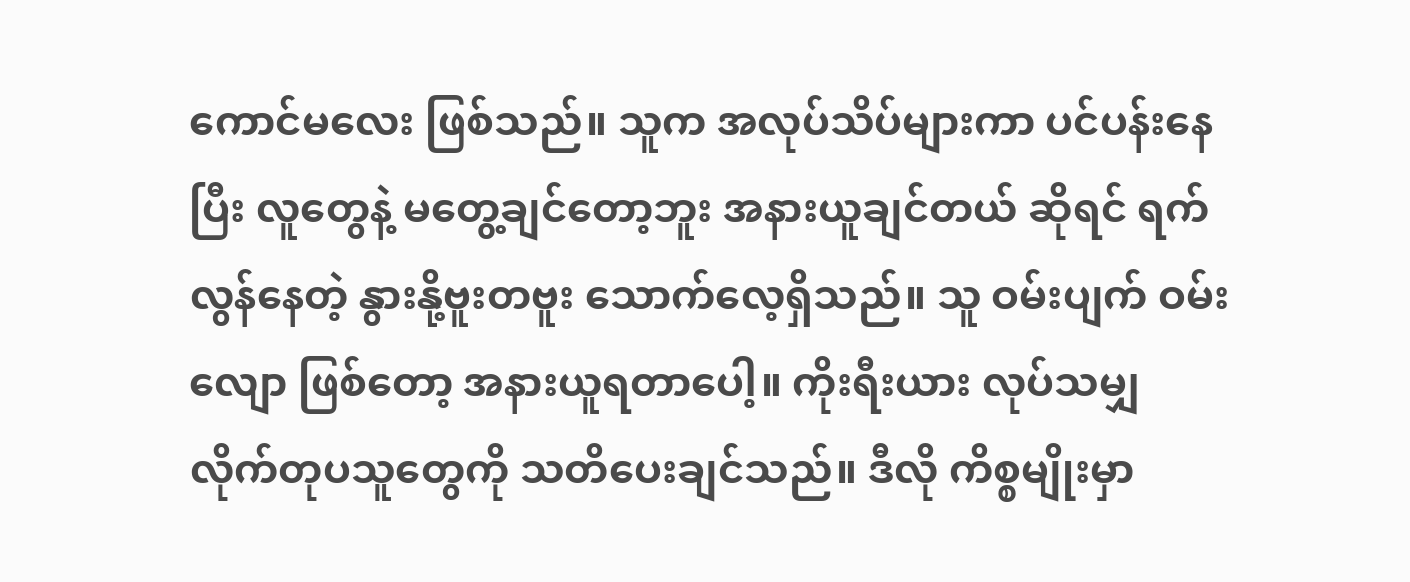ကောင်မလေး ဖြစ်သည်။ သူက အလုပ်သိပ်များကာ ပင်ပန်းနေပြီး လူတွေနဲ့ မတွေ့ချင်တော့ဘူး အနားယူချင်တယ် ဆိုရင် ရက်လွန်နေတဲ့ နွားနို့ဗူးတဗူး သောက်လေ့ရှိသည်။ သူ ဝမ်းပျက် ဝမ်းလျော ဖြစ်တော့ အနားယူရတာပေါ့။ ကိုးရီးယား လုပ်သမျှ လိုက်တုပသူတွေကို သတိပေးချင်သည်။ ဒီလို ကိစ္စမျိုးမှာ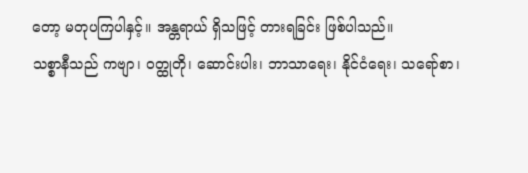တော့ မတုပကြပါနှင့်။ အန္တရာယ် ရှိသဖြင့် တားရခြင်း ဖြစ်ပါသည်။
သစ္စာနီသည် ကဗျာ၊ ဝတ္ထုတို၊ ဆောင်းပါး၊ ဘာသာရေး၊ နိုင်ငံရေး၊ သရော်စာ၊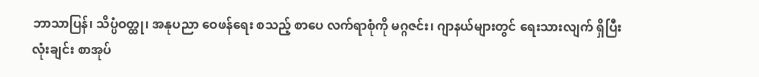ဘာသာပြန်၊ သိပ္ပံဝတ္ထု၊ အနုပညာ ဝေဖန်ရေး စသည့် စာပေ လက်ရာစုံကို မဂ္ဂဇင်း၊ ဂျာနယ်များတွင် ရေးသားလျက် ရှိပြီး လုံးချင်း စာအုပ်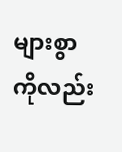များစွာကိုလည်း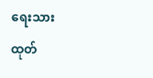ရေးသားထုတ်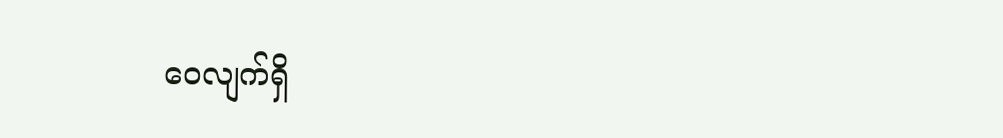ဝေလျက်ရှိ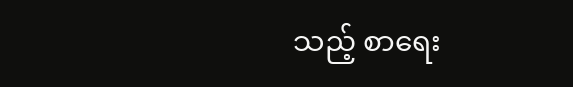သည့် စာရေး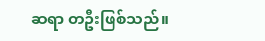ဆရာ တဦးဖြစ်သည်။